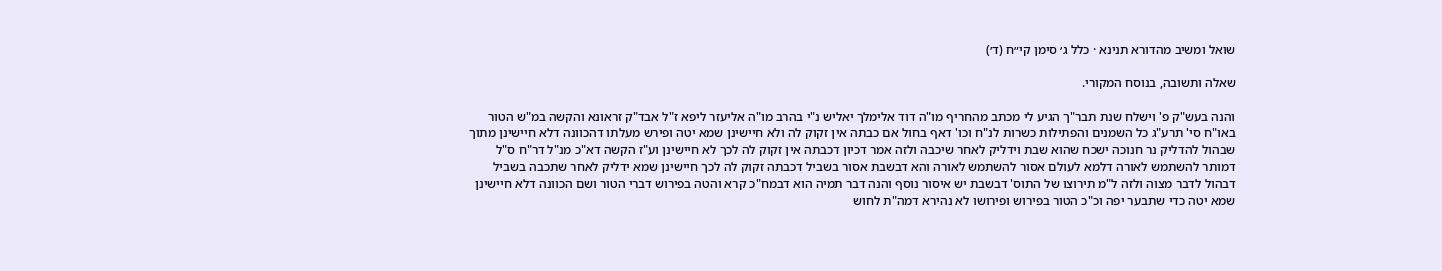שואל ומשיב מהדורא תנינא · כלל ג׳ סימן קי״ח (ד׳)

שאלה ותשובה, בנוסח המקורי.

והנה בעש"ק פ' וישלח שנת תבר"ך הגיע לי מכתב מהחריף מו"ה דוד אלימלך יאליש נ"י בהרב מו"ה אליעזר ליפא ז"ל אבד"ק זראונא והקשה במ"ש הטור באו"ח סי' תרע"ג כל השמנים והפתילות כשרות לנ"ח וכו' דאף בחול אם כבתה אין זקוק לה ולא חיישינן שמא יטה ופירש מעלתו דהכוונה דלא חיישינן מתוך שבהול להדליק נר חנוכה ישכח שהוא שבת וידליק לאחר שיכבה ולזה אמר דכיון דכבתה אין זקוק לה לכך לא חיישינן וע"ז הקשה דא"כ מנ"ל דר"ח ס"ל דמותר להשתמש לאורה דלמא לעולם אסור להשתמש לאורה והא דבשבת אסור בשביל דכבתה זקוק לה לכך חיישינן שמא ידליק לאחר שתכבה בשביל דבהול לדבר מצוה ולזה ל"מ תירוצו של התוס' דבשבת יש איסור נוסף והנה דבר תמיה הוא דבמח"כ קרא והטה בפירוש דברי הטור ושם הכוונה דלא חיישינן שמא יטה כדי שתבער יפה וכ"כ הטור בפירוש ופירושו לא נהירא דמה"ת לחוש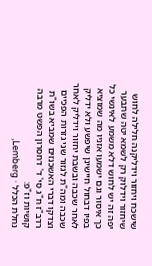שישכח ויחזור וידליקנה חלילה לחוש שיחזור וידלוק רק לשמא יטה שתבער יפה זה יש לחוש דלא משמע לאינשי כל כך איסור וגם ישמעו אזניו מה שמוציא בפיו דבחול חיישינן שיפשע ולא ידליק לאחר שכבה ובשבת יחזור וידליק לאחר שכבה ומה"ת לגזור שני גזרות הפכיים וצדקו דברי האשכנזים שמביא בשו"ת רדב"ז ח"ג סי' ד' דחסרון הפשט מרבה קושיות וז"פ:
נחלת הכלל · Lemberg,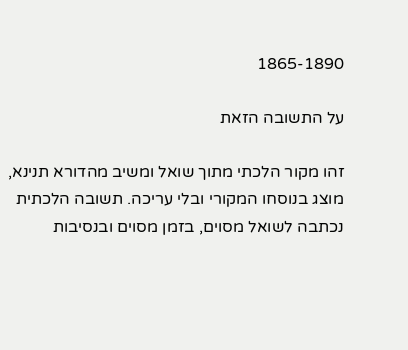1865-1890

על התשובה הזאת

זהו מקור הלכתי מתוך שואל ומשיב מהדורא תנינא, מוצג בנוסחו המקורי ובלי עריכה. תשובה הלכתית נכתבה לשואל מסוים, בזמן מסוים ובנסיבות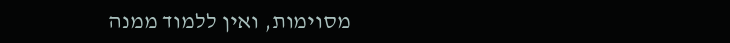מסוימות, ואין ללמוד ממנה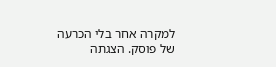למקרה אחר בלי הכרעה של פוסק. הצגתה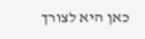כאן היא לצורך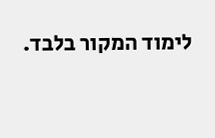לימוד המקור בלבד.